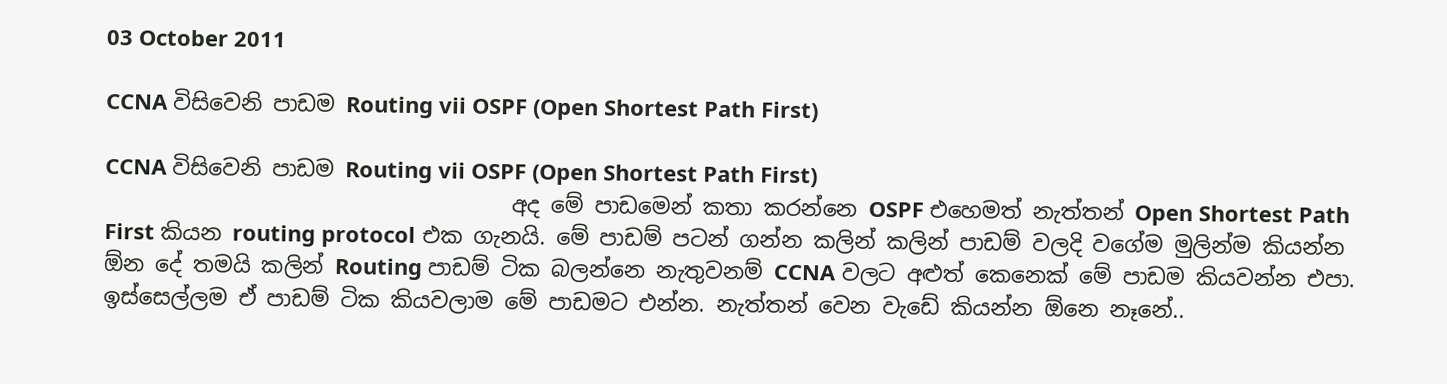03 October 2011

CCNA විසිවෙනි පාඩම Routing vii OSPF (Open Shortest Path First)

CCNA විසිවෙනි පාඩම Routing vii OSPF (Open Shortest Path First)
                                     අද මේ පාඩමෙන් කතා කරන්නෙ OSPF එහෙමත් නැත්තන් Open Shortest Path First කියන routing protocol එක ගැනයි. මේ පාඩම් පටන් ගන්න කලින් කලින් පාඩම් වලදි වගේම මුලින්ම කියන්න ඕන දේ තමයි කලින් Routing පාඩම් ටික බලන්නෙ නැතුවනම් CCNA වලට අළුත් කෙනෙක් මේ පාඩම කියවන්න එපා. ඉස්සෙල්ලම ඒ පාඩම් ටික කියවලාම මේ පාඩමට එන්න. නැත්තන් වෙන වැඩේ කියන්න ඕනෙ නෑනේ..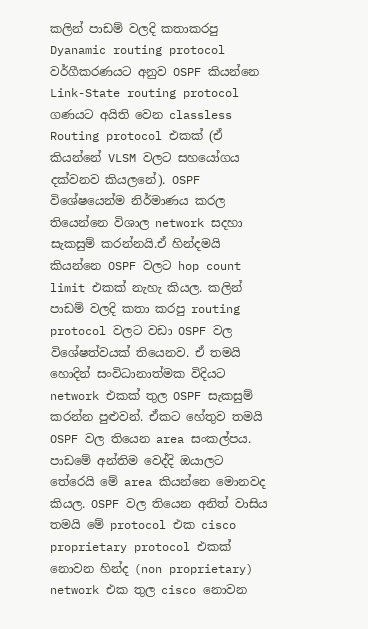කලින් පාඩම් වලදි කතාකරපු Dyanamic routing protocol වර්ගීකරණයට අනුව OSPF කියන්නෙ Link-State routing protocol ගණයට අයිති වෙන classless Routing protocol එකක් (ඒ කියන්නේ VLSM වලට සහයෝගය දක්වනව කියලනේ). OSPF විශේෂයෙන්ම නිර්මාණය කරල තියෙන්නෙ විශාල network සදහා සැකසුම් කරන්නයි.ඒ හින්දමයි කියන්නෙ OSPF වලට hop count limit එකක් නැහැ කියල. කලින් පාඩම් වලදි කතා කරපු routing protocol වලට වඩා OSPF වල විශේෂත්වයක් තියෙනව. ඒ තමයි හොදින් සංවිධානාත්මක විදියට network එකක් තුල OSPF සැකසුම් කරන්න පුළුවන්. ඒකට හේතුව තමයි OSPF වල තියෙන area සංකල්පය. පාඩමේ අන්තිම වෙද්දි ඔයාලට තේරෙයි මේ area කියන්නෙ මොනවද කියල. OSPF වල තියෙන අනිත් වාසිය තමයි මේ protocol එක cisco proprietary protocol එකක් නොවන හින්ද (non proprietary) network එක තුල cisco නොවන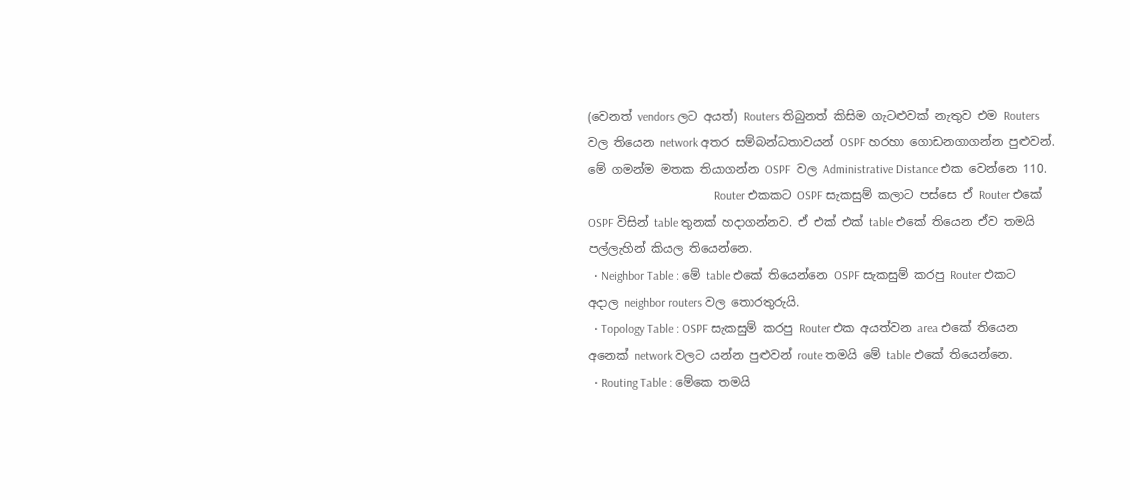(වෙනත් vendors ලට අයත්) Routers තිබුනත් කිසිම ගැටළුවක් නැතුව එම Routers වල තියෙන network අතර සම්බන්ධතාවයන් OSPF හරහා ගොඩනගාගන්න පුළුවන්. මේ ගමන්ම මතක තියාගන්න OSPF  වල Administrative Distance එක වෙන්නෙ 110.
                                          Router එකකට OSPF සැකසුම් කලාට පස්සෙ ඒ Router එකේ OSPF විසින් table තුනක් හදාගන්නව. ඒ එක් එක් table එකේ තියෙන ඒව තමයි පල්ලැහින් කියල තියෙන්නෙ.
  • Neighbor Table : මේ table එකේ තියෙන්නෙ OSPF සැකසුම් කරපු Router එකට අදාල neighbor routers වල තොරතුරුයි.
  • Topology Table : OSPF සැකසුම් කරපු Router එක අයත්වන area එකේ තියෙන අනෙක් network වලට යන්න පුළුවන් route තමයි මේ table එකේ තියෙන්නෙ.
  • Routing Table : මේකෙ තමයි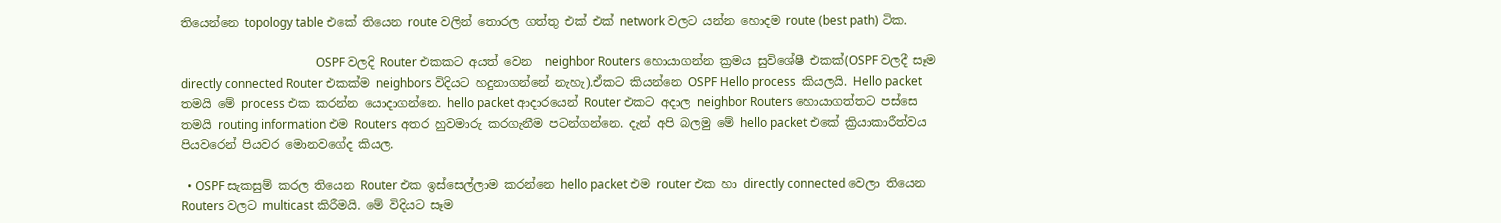තියෙන්නෙ topology table එකේ තියෙන route වලින් තොරල ගත්තු එක් එක් network වලට යන්න හොදම route (best path) ටික.

                                             OSPF වලදි Router එකකට අයත් වෙන  neighbor Routers හොයාගන්න ක්‍රමය සුවිශේෂී එකක්(OSPF වලදී සෑම directly connected Router එකක්ම neighbors විදියට හදුනාගන්නේ නැහැ).ඒකට කියන්නෙ OSPF Hello process  කියලයි. Hello packet තමයි මේ process එක කරන්න යොදාගන්නෙ. hello packet ආදාරයෙන් Router එකට අදාල neighbor Routers හොයාගත්තට පස්සෙ තමයි routing information එම Routers අතර හුවමාරු කරගැනීම පටන්ගන්නෙ. දැන් අපි බලමු මේ hello packet එකේ ක්‍රියාකාරීත්වය පියවරෙන් පියවර මොනවගේද කියල.

  • OSPF සැකසුම් කරල තියෙන Router එක ඉස්සෙල්ලාම කරන්නෙ hello packet එම router එක හා directly connected වෙලා තියෙන Routers වලට multicast කිරීමයි. මේ විදියට සෑම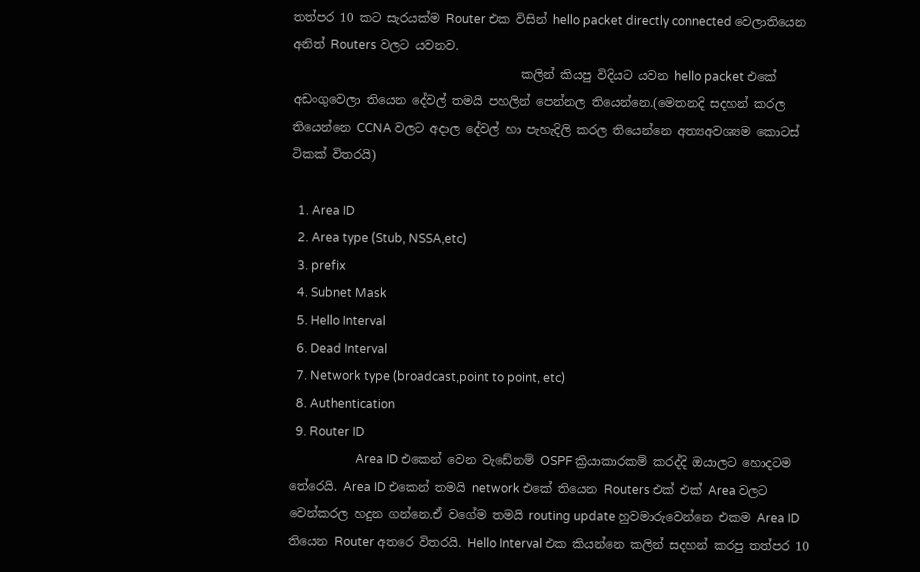තත්පර 10 කට සැරයක්ම Router එක විසින් hello packet directly connected වෙලාතියෙන අනිත් Routers වලට යවනව.
                                      කලින් කියපු විදියට යවන hello packet එකේ අඩංගුවෙලා තියෙන දේවල් තමයි පහලින් පෙන්නල තියෙන්නෙ.(මෙතනදි සදහන් කරල තියෙන්නෙ CCNA වලට අදාල දේවල් හා පැහැදිලි කරල තියෙන්නෙ අත්‍යඅවශ්‍යම කොටස් ටිකක් විතරයි)

  1. Area ID
  2. Area type (Stub, NSSA,etc)
  3. prefix
  4. Subnet Mask
  5. Hello Interval
  6. Dead Interval
  7. Network type (broadcast,point to point, etc)
  8. Authentication
  9. Router ID
                      Area ID එකෙන් වෙන වැඩේනම් OSPF ක්‍රියාකාරකම් කරද්දි ඔයාලට හොදටම තේරෙයි. Area ID එකෙන් තමයි network එකේ තියෙන Routers එක් එක් Area වලට වෙන්කරල හදුන ගන්නෙ.ඒ වගේම තමයි routing update හුවමාරුවෙන්නෙ එකම Area ID  තියෙන Router අතරෙ විතරයි. Hello Interval එක කියන්නෙ කලින් සදහන් කරපු තත්පර 10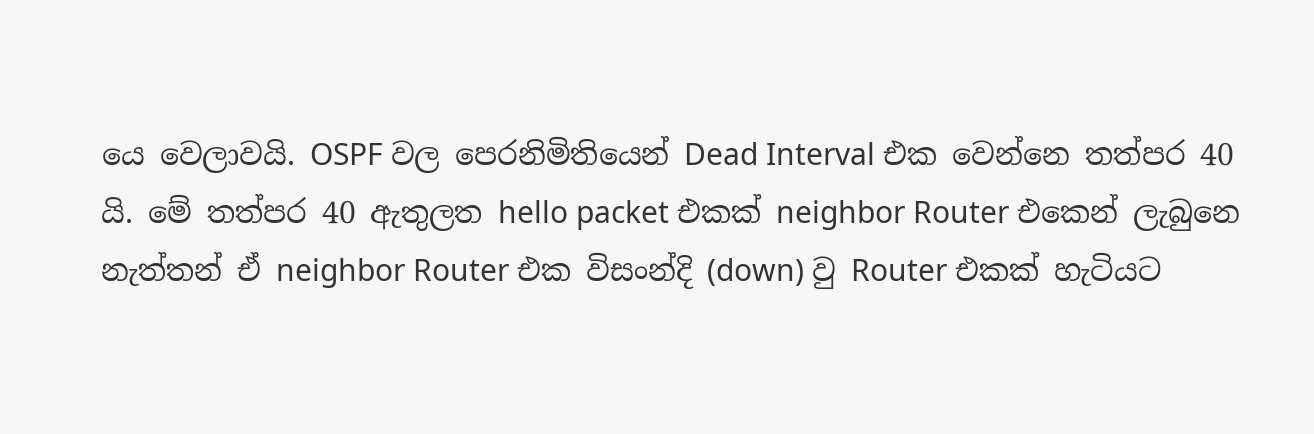යෙ වෙලාවයි. OSPF වල පෙරනිමිතියෙන් Dead Interval එක වෙන්නෙ තත්පර 40 යි. මේ තත්පර 40 ඇතුලත hello packet එකක් neighbor Router එකෙන් ලැබුනෙ නැත්තන් ඒ neighbor Router එක විසංන්දි (down) වු Router එකක් හැටියට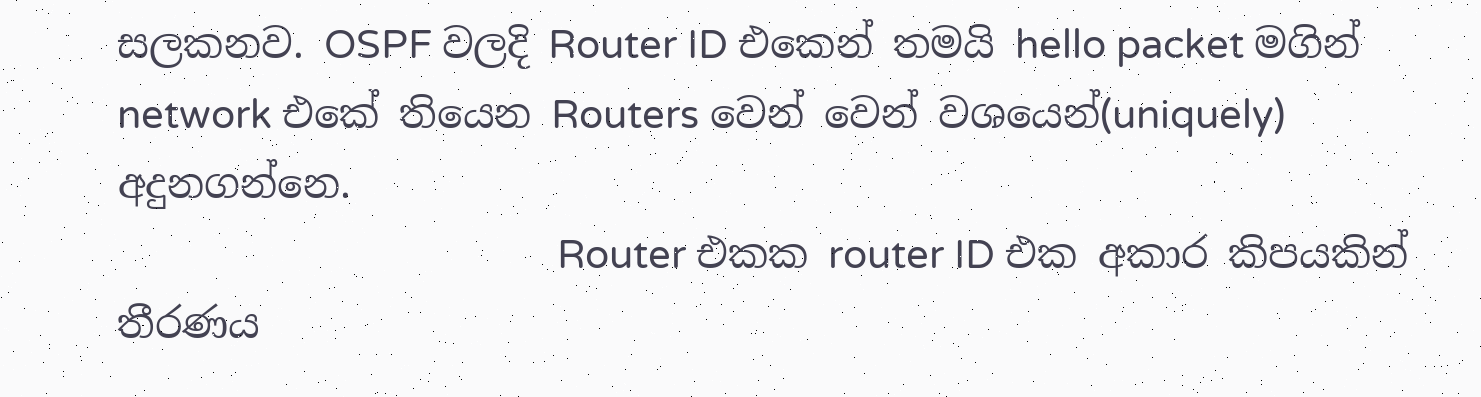සලකනව. OSPF වලදි Router ID එකෙන් තමයි hello packet මගින් network එකේ තියෙන Routers වෙන් වෙන් වශයෙන්(uniquely) අදුනගන්නෙ.
                                            Router එකක router ID එක අකාර කිපයකින් තීරණය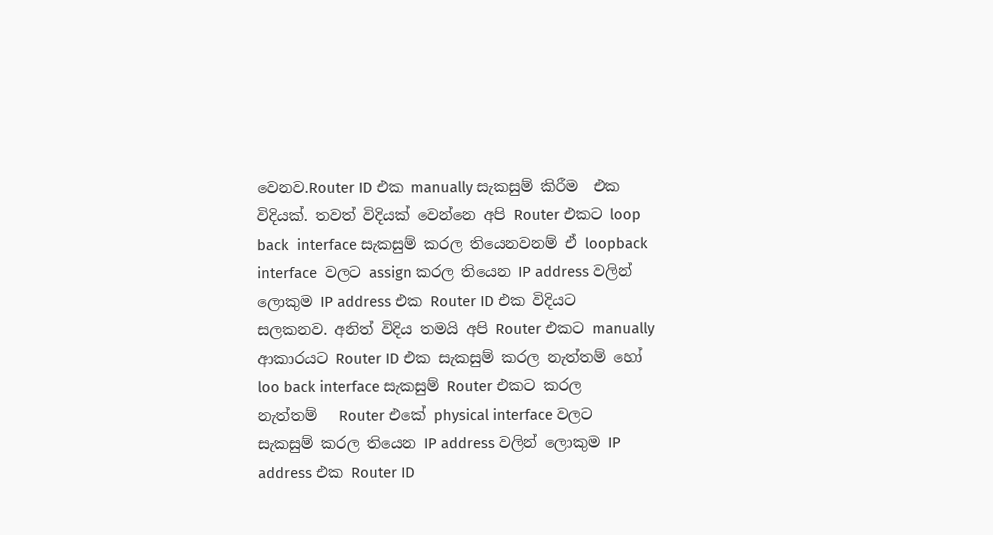වෙනව.Router ID එක manually සැකසුම් කිරීම  එක විදියක්. තවත් විදියක් වෙන්නෙ අපි Router එකට loop back  interface සැකසුම් කරල තියෙනවනම් ඒ loopback interface  වලට assign කරල තියෙන IP address වලින් ලොකුම IP address එක Router ID එක විදියට සලකනව. අනිත් විදිය තමයි අපි Router එකට manually ආකාරයට Router ID එක සැකසුම් කරල නැත්තම් හෝ loo back interface සැකසුම් Router එකට කරල නැත්තම්   Router එකේ physical interface වලට සැකසුම් කරල තියෙන IP address වලින් ලොකුම IP address එක Router ID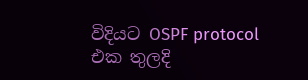විදියට OSPF protocol එක තුලදි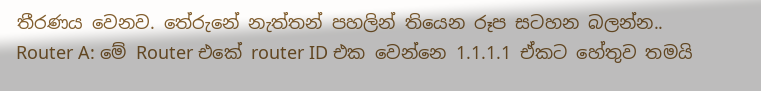තීරණය වෙනව. තේරුනේ නැත්තන් පහලින් තියෙන රූප සටහන බලන්න..
Router A: මේ Router එකේ router ID එක වෙන්නෙ 1.1.1.1 ඒකට හේතුව තමයි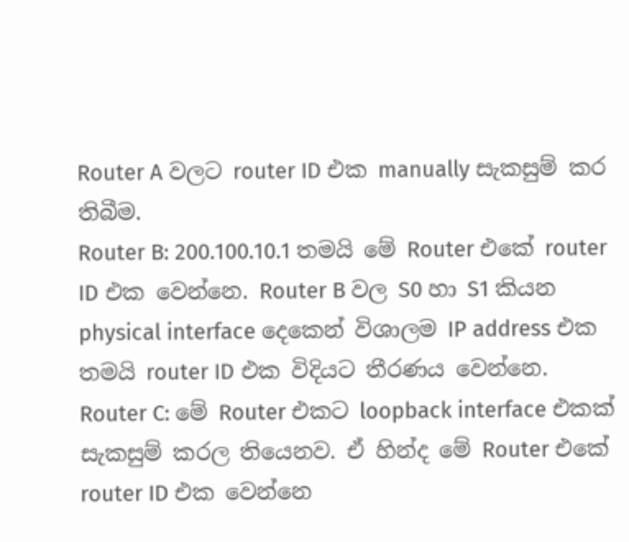Router A වලට router ID එක manually සැකසුම් කර තිබීම.
Router B: 200.100.10.1 තමයි මේ Router එකේ router ID එක වෙන්නෙ. Router B වල S0 හා S1 කියන physical interface දෙකෙන් විශාලම IP address එක තමයි router ID එක විදියට තීරණය වෙන්නෙ.
Router C: මේ Router එකට loopback interface එකක් සැකසුම් කරල තියෙනව. ඒ හින්ද මේ Router එකේ router ID එක වෙන්නෙ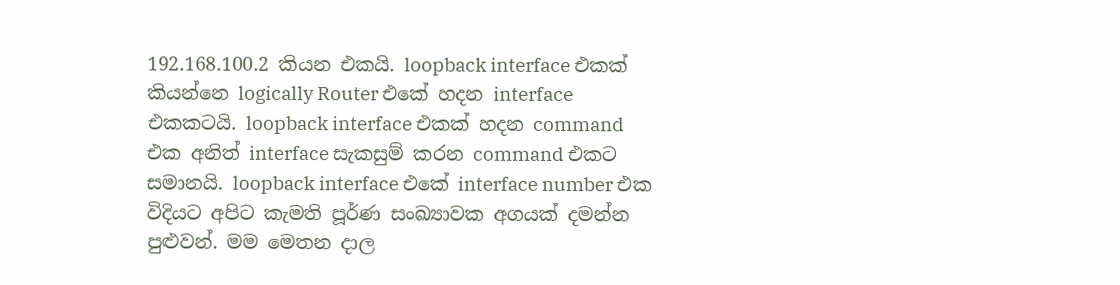192.168.100.2 කියන එකයි. loopback interface එකක් කියන්නෙ logically Router එකේ හදන interface එකකටයි. loopback interface එකක් හදන command එක අනිත් interface සැකසුම් කරන command එකට සමානයි. loopback interface එකේ interface number එක විදියට අපිට කැමති පූර්ණ සංඛ්‍යාවක අගයක් දමන්න පුළුවන්. මම මෙතන දාල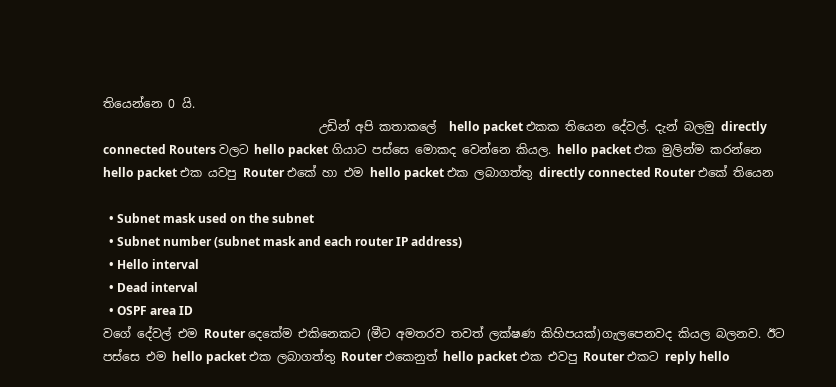තියෙන්නෙ 0 යි.
                                    උඩින් අපි කතාකලේ  hello packet එකක තියෙන දේවල්. දැන් බලමු directly connected Routers වලට hello packet ගියාට පස්සෙ මොකද වෙන්නෙ කියල. hello packet එක මුලින්ම කරන්නෙ hello packet එක යවපු Router එකේ හා එම hello packet එක ලබාගත්තු directly connected Router එකේ තියෙන

  • Subnet mask used on the subnet
  • Subnet number (subnet mask and each router IP address)
  • Hello interval
  • Dead interval
  • OSPF area ID
වගේ දේවල් එම Router දෙකේම එකිනෙකට (මීට අමතරව තවත් ලක්ෂණ කිහිපයක්)ගැලපෙනවද කියල බලනව. ඊට පස්සෙ එම hello packet එක ලබාගත්තු Router එකෙනුත් hello packet එක එවපු Router එකට reply hello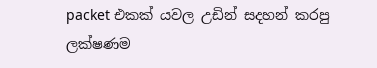packet එකක් යවල උඩින් සදහන් කරපු ලක්ෂණම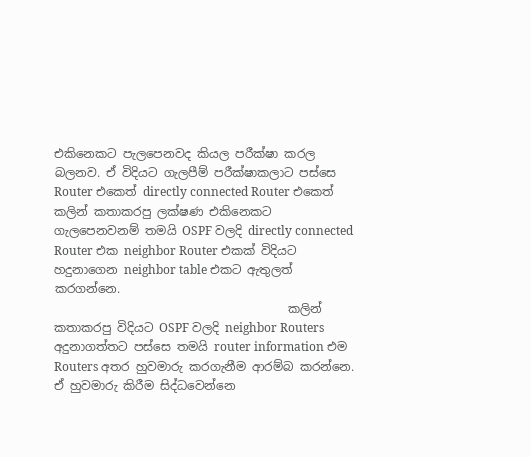එකිනෙකට පැලපෙනවද කියල පරීක්ෂා කරල බලනව. ඒ විදියට ගැලපීම් පරීක්ෂාකලාට පස්සෙ Router එකෙත් directly connected Router එකෙත් කලින් කතාකරපු ලක්ෂණ එකිනෙකට ගැලපෙනවනම් තමයි OSPF වලදි directly connected Router එක neighbor Router එකක් විදියට හදුනාගෙන neighbor table එකට ඇතුලත් කරගන්නෙ.
                                       කලින් කතාකරපු විදියට OSPF වලදි neighbor Routers අදුනාගත්තට පස්සෙ තමයි router information එම Routers අතර හුවමාරු කරගැනීම ආරම්බ කරන්නෙ. ඒ හුවමාරු කිරීම සිද්ධවෙන්නෙ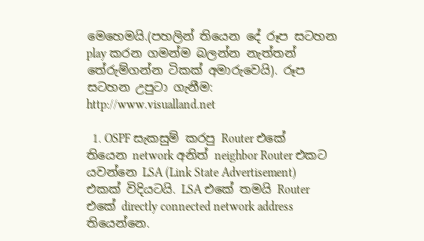මෙහෙමයි.(පහලින් තියෙන දේ රූප සටහන play කරන ගමන්ම බලන්න නැත්තන් තේරුම්ගන්න ටිකක් අමාරුවෙයි). රූප සටහන උපුටා ගැනීම: http://www.visualland.net

  1. OSPF සැකසුම් කරපු Router එකේ තියෙන network අනිත් neighbor Router එකට යවන්නෙ LSA (Link State Advertisement) එකක් විදියටයි. LSA එකේ තමයි Router එකේ directly connected network address තියෙන්නෙ.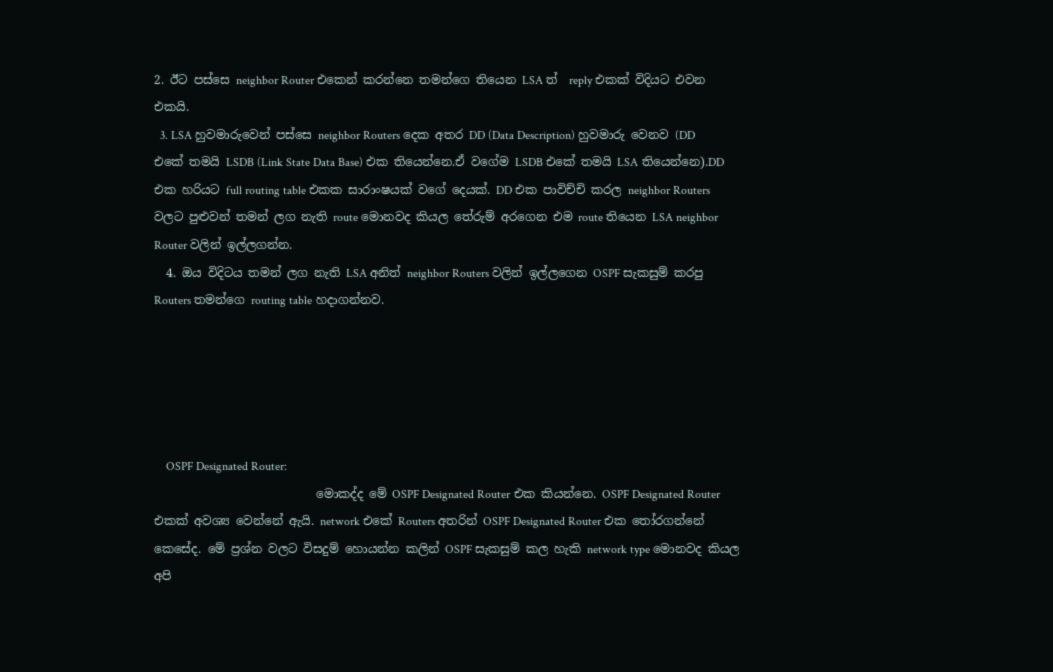2. ඊට පස්සෙ neighbor Router එකෙන් කරන්නෙ තමන්ගෙ තියෙන LSA ත්  reply එකක් විදියට එවන එකයි.
  3. LSA හුවමාරුවෙන් පස්සෙ neighbor Routers දෙක අතර DD (Data Description) හුවමාරු වෙනව (DD එකේ තමයි LSDB (Link State Data Base) එක තියෙන්නෙ.ඒ වගේම LSDB එකේ තමයි LSA තියෙන්නෙ).DD එක හරියට full routing table එකක සාරාංෂයක් වගේ දෙයක්. DD එක පාවිච්චි කරල neighbor Routers වලට පුළුවන් තමන් ලග නැති route මොනවද කියල තේරුම් අරගෙන එම route තියෙන LSA neighbor Router වලින් ඉල්ලගන්න.
  4. ඔය විදිටය තමන් ලග නැති LSA අනිත් neighbor Routers වලින් ඉල්ලගෙන OSPF සැකසුම් කරපු Routers තමන්ගෙ routing table හදාගන්නව.





    OSPF Designated Router:
                           මොකද්ද මේ OSPF Designated Router එක කියන්නෙ. OSPF Designated Router එකක් අවශ්‍ය වෙන්නේ ඇයි. network එකේ Routers අතරින් OSPF Designated Router එක තෝරගන්නේ කෙසේද. මේ ප්‍රශ්න වලට විසදුම් හොයන්න කලින් OSPF සැකසුම් කල හැකි network type මොනවද කියල අපි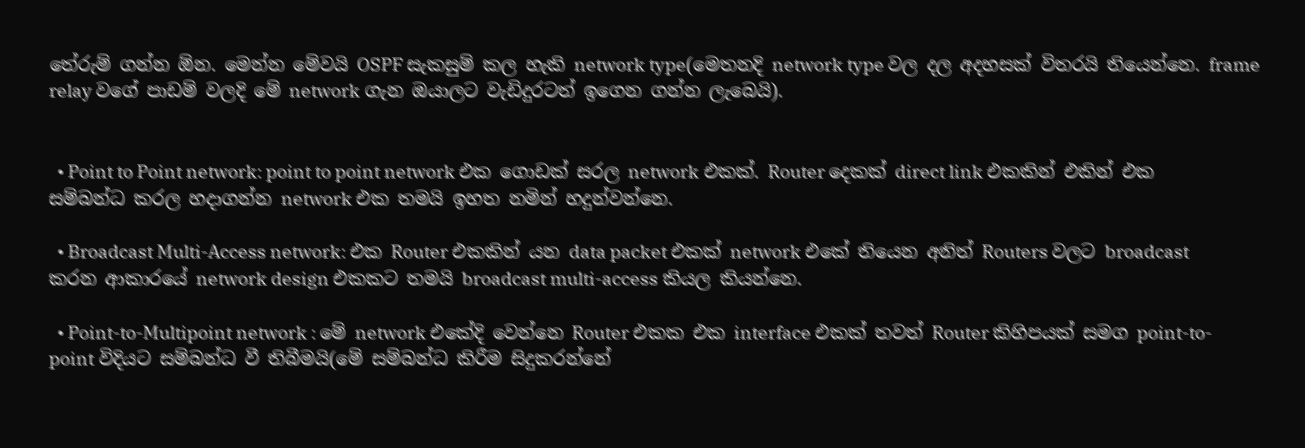තේරුම් ගන්න ඕන. මෙන්න මේවයි OSPF සැකසුම් කල හැකි network type(මෙතනදි network type වල දල අදහසක් විතරයි තියෙන්නෙ. frame relay වගේ පාඩම් වලදි මේ network ගැන ඔයාලට වැඩිදුරටත් ඉගෙන ගන්න ලැබෙයි).


  • Point to Point network: point to point network එක ගොඩක් සරල network එකක්. Router දෙකක් direct link එකකින් එකින් එක සම්බන්ධ කරල හදාගන්න network එක තමයි ඉහත නමින් හදුන්වන්නෙ.

  • Broadcast Multi-Access network: එක Router එකකින් යන data packet එකක් network එකේ තියෙන අනිත් Routers වලට broadcast කරන ආකාරයේ network design එකකට තමයි broadcast multi-access කියල කියන්නෙ.

  • Point-to-Multipoint network : මේ network එකේදි වෙන්නෙ Router එකක එක interface එකක් තවත් Router කිහිපයක් සමග point-to-point විදියට සම්බන්ධ වී තිබීමයි(මේ සම්බන්ධ කිරීම සිදුකරන්නේ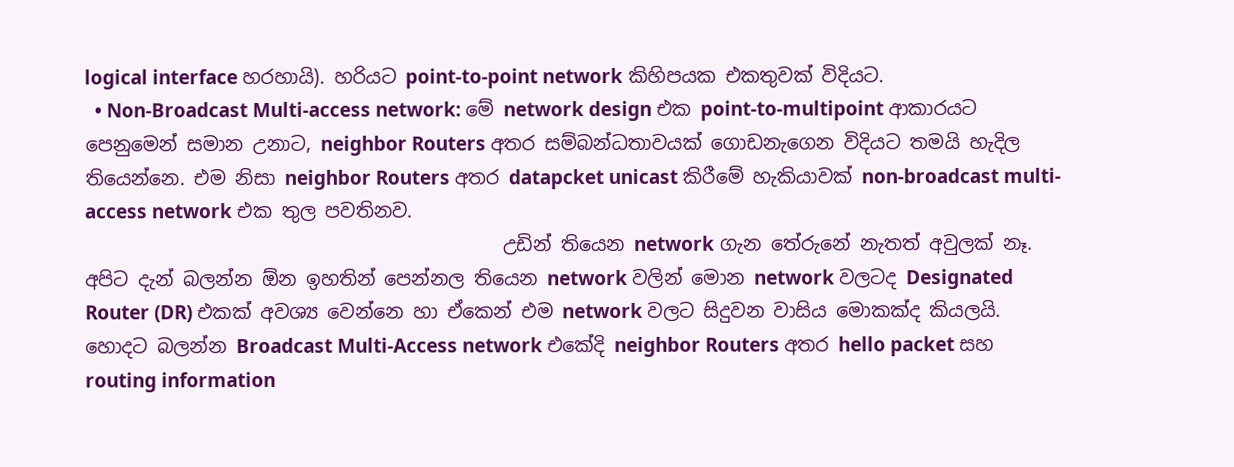logical interface හරහායි). හරියට point-to-point network කිහිපයක එකතුවක් විදියට.
  • Non-Broadcast Multi-access network: මේ network design එක point-to-multipoint ආකාරයට පෙනුමෙන් සමාන උනාට, neighbor Routers අතර සම්බන්ධතාවයක් ගොඩනැගෙන විදියට තමයි හැදිල තියෙන්නෙ. එම නිසා neighbor Routers අතර datapcket unicast කිරීමේ හැකියාවක් non-broadcast multi-access network එක තුල පවතිනව.
                                            උඩින් තියෙන network ගැන තේරුනේ නැතත් අවුලක් නෑ. අපිට දැන් බලන්න ඕන ඉහතින් පෙන්නල තියෙන network වලින් මොන network වලටද Designated Router (DR) එකක් අවශ්‍ය වෙන්නෙ හා ඒකෙන් එම network වලට සිදුවන වාසිය මොකක්ද කියලයි. හොදට බලන්න Broadcast Multi-Access network එකේදි neighbor Routers අතර hello packet සහ routing information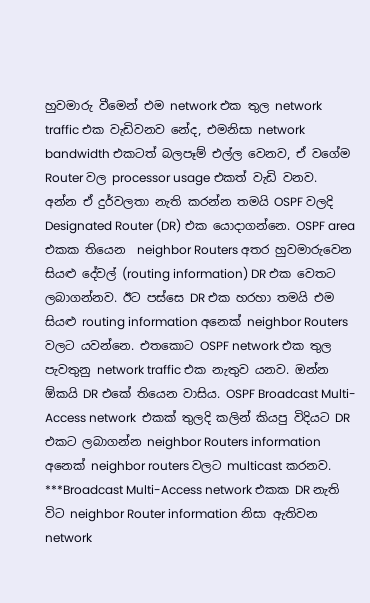හුවමාරු වීමෙන් එම network එක තුල network traffic එක වැඩිවනව නේද, එමනිසා network bandwidth එකටත් බලපෑම් එල්ල වෙනව, ඒ වගේම Router වල processor usage එකත් වැඩි වනව.    අන්න ඒ දුර්වලතා නැති කරන්න තමයි OSPF වලදි Designated Router (DR) එක යොදාගන්නෙ. OSPF area එකක තියෙන  neighbor Routers අතර හුවමාරුවෙන සියළු දේවල් (routing information) DR එක වෙතට ලබාගන්නව. ඊට පස්සෙ DR එක හරහා තමයි එම සියළු routing information අනෙක් neighbor Routers වලට යවන්නෙ. එතකොට OSPF network එක තුල පැවතුනු network traffic එක නැතුව යනව. ඔන්න ඕකයි DR එකේ තියෙන වාසිය. OSPF Broadcast Multi-Access network  එකක් තුලදි කලින් කියපු විදියට DR එකට ලබාගන්න neighbor Routers information අනෙක් neighbor routers වලට multicast කරනව.
***Broadcast Multi-Access network එකක DR නැති විට neighbor Router information නිසා ඇතිවන network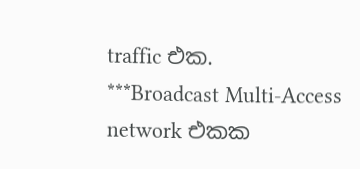traffic එක.
***Broadcast Multi-Access network එකක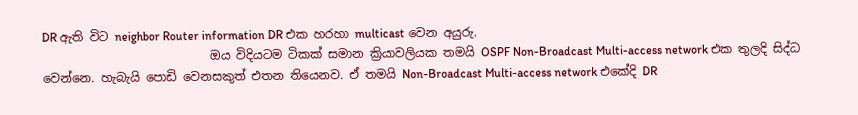DR ඇති විට neighbor Router information DR එක හරහා multicast වෙන අයුරු.
                            ඔය විදියටම ටිකක් සමාන ක්‍රියාවලියක තමයි OSPF Non-Broadcast Multi-access network එක තුලදි සිද්ධ වෙන්නෙ. හැබැයි පොඩි වෙනසකුත් එතන තියෙනව. ඒ තමයි Non-Broadcast Multi-access network එකේදි DR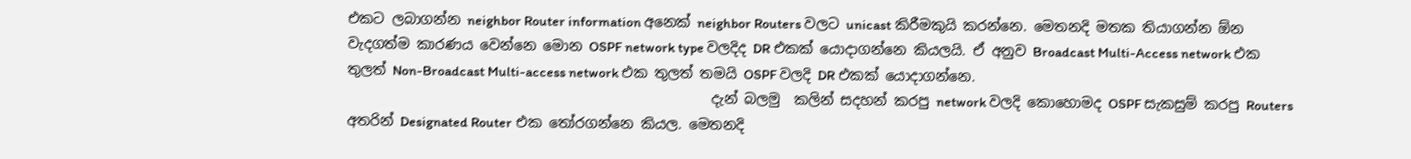එකට ලබාගන්න neighbor Router information අනෙක් neighbor Routers වලට unicast කිරීමකුයි කරන්නෙ. මෙතනදි මතක තියාගන්න ඕන වැදගත්ම කාරණය වෙන්නෙ මොන OSPF network type වලදිද DR එකක් යොදාගන්නෙ කියලයි. ඒ අනුව Broadcast Multi-Access network එක තුලත් Non-Broadcast Multi-access network එක තුලත් තමයි OSPF වලදි DR එකක් යොදාගන්නෙ.
                                                    දැන් බලමු  කලින් සදහන් කරපු network වලදි කොහොමද OSPF සැකසුම් කරපු Routers අතරින් Designated Router එක තෝරගන්නෙ කියල. මෙතනදි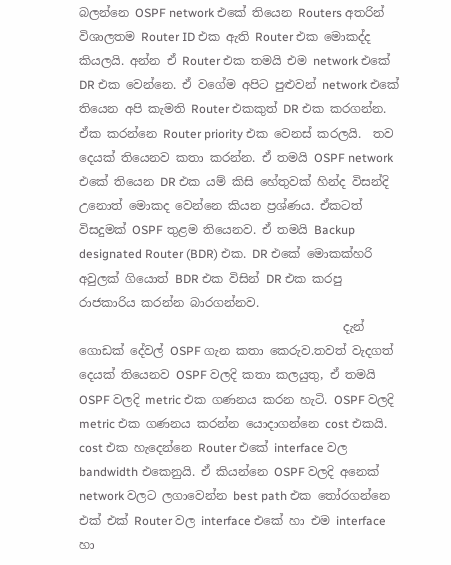බලන්නෙ OSPF network එකේ තියෙන Routers අතරින් විශාලතම Router ID එක ඇති Router එක මොකද්ද කියලයි. අන්න ඒ Router එක තමයි එම network එකේ DR එක වෙන්නෙ. ඒ වගේම අපිට පුළුවන් network එකේ තියෙන අපි කැමති Router එකකුත් DR එක කරගන්න. ඒක කරන්නෙ Router priority එක වෙනස් කරලයි.  තව දෙයක් තියෙනව කතා කරන්න. ඒ තමයි OSPF network එකේ තියෙන DR එක යම් කිසි හේතුවක් හින්ද විසන්දි උනොත් මොකද වෙන්නෙ කියන ප්‍රශ්ණය. ඒකටත් විසදුමක් OSPF තුළම තියෙනව. ඒ තමයි Backup designated Router (BDR) එක. DR එකේ මොකක්හරි අවුලක් ගියොත් BDR එක විසින් DR එක කරපු රාජකාරිය කරන්න බාරගන්නව.
                                            දැන් ගොඩක් දේවල් OSPF ගැන කතා කෙරුව.තවත් වැදගත් දෙයක් තියෙනව OSPF වලදි කතා කලයුතු, ඒ තමයි OSPF වලදි metric එක ගණනය කරන හැටි. OSPF වලදි metric එක ගණනය කරන්න යොදාගන්නෙ cost එකයි. cost එක හැදෙන්නෙ Router එකේ interface වල bandwidth එකෙනුයි. ඒ කියන්නෙ OSPF වලදි අනෙක් network වලට ලගාවෙන්න best path එක තෝරගන්නෙ එක් එක් Router වල interface එකේ හා එම interface හා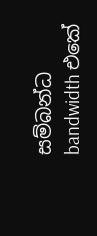සම්බන්ධ bandwidth එකේ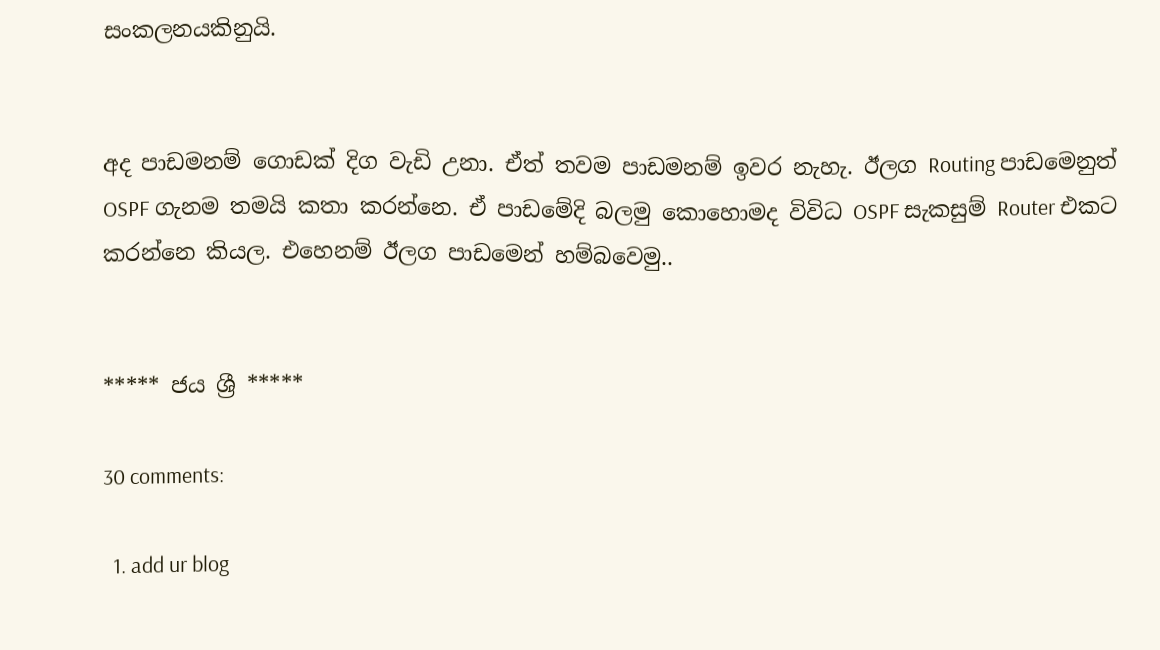සංකලනයකිනුයි.


අද පාඩමනම් ගොඩක් දිග වැඩි උනා. ඒත් තවම පාඩමනම් ඉවර නැහැ. ඊලග Routing පාඩමෙනුත් OSPF ගැනම තමයි කතා කරන්නෙ. ඒ පාඩමේදි බලමු කොහොමද විවිධ OSPF සැකසුම් Router එකට කරන්නෙ කියල. එහෙනම් ඊලග පාඩමෙන් හම්බවෙමු..


***** ජය ශ්‍රී *****

30 comments:

  1. add ur blog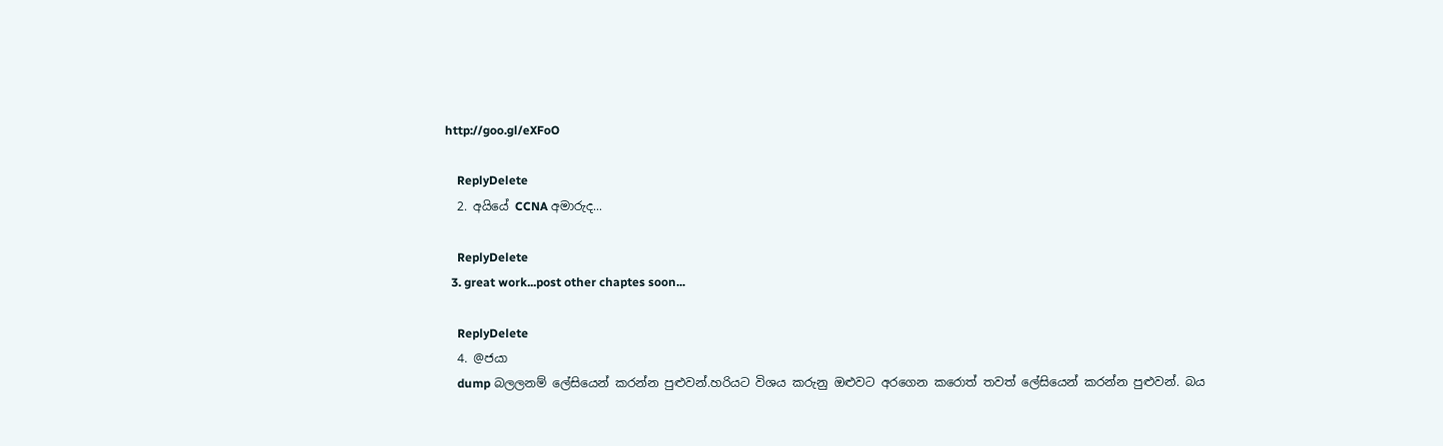http://goo.gl/eXFoO

    ReplyDelete
  2. අයියේ CCNA අමාරුද...

    ReplyDelete
  3. great work...post other chaptes soon...

    ReplyDelete
  4. @ජයා
    dump බලලනම් ලේසියෙන් කරන්න පුළුවන්.හරියට විශය කරුනු ඔළුවට අරගෙන කරොත් තවත් ලේසියෙන් කරන්න පුළුවන්. බය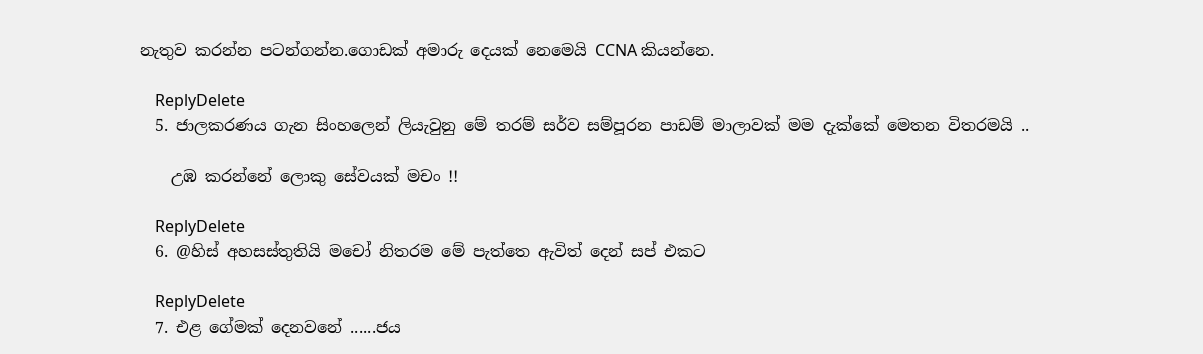නැතුව කරන්න පටන්ගන්න.ගොඩක් අමාරු දෙයක් නෙමෙයි CCNA කියන්නෙ.

    ReplyDelete
  5. ජාලකරණය ගැන සිංහලෙන් ලියැවුනු මේ තරම් සර්ව සම්පූරන පාඩම් මාලාවක් මම දැක්කේ මෙතන විතරමයි ..

    උඹ කරන්නේ ලොකු සේවයක් මචං !!

    ReplyDelete
  6. @හිස් අහසස්තුතියි මචෝ නිතරම මේ පැත්තෙ ඇවිත් දෙන් සප් එකට

    ReplyDelete
  7. එළ ගේමක් දෙනවනේ ......ජය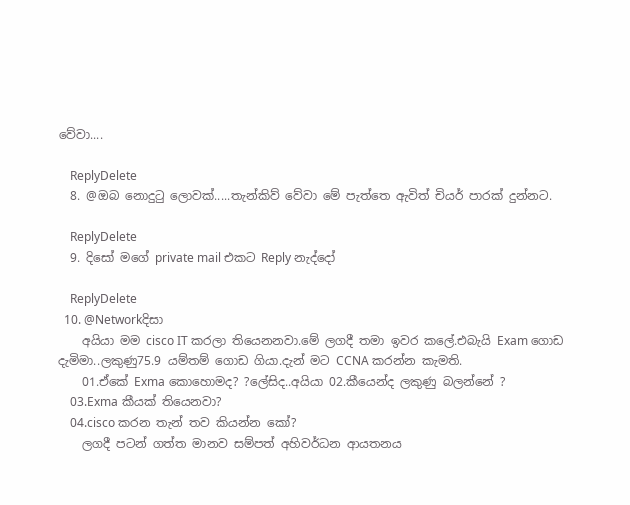වේවා....

    ReplyDelete
  8. @ඔබ නොදු‍ටු ලොවක්.....තැන්කිව් වේවා මේ පැත්තෙ ඇවිත් චියර් පාරක් දුන්නට.

    ReplyDelete
  9. දිසෝ මගේ private mail එකට Reply නැද්දෝ

    ReplyDelete
  10. @Networkදිසා
    අයියා මම cisco IT කරලා තියෙනනවා.මේ ලගදී තමා ඉවර කලේ.එබැයි Exam ගොඩ දැමිමා..ලකුණු75.9 යම්තම් ගොඩ ගියා.දැන් මට CCNA කරන්න කැමති.
    01.ඒකේ Exma කොහොමද? ?ලේසිද..අයියා 02.කීයෙන්ද ලකුණු බලන්නේ ?
    03.Exma කීයක් තියෙනවා?
    04.cisco කරන තැන් තව කියන්න කෝ?
    ලගදී පටන් ගත්ත මානව සම්පත් අහිවර්ධන ආයතනය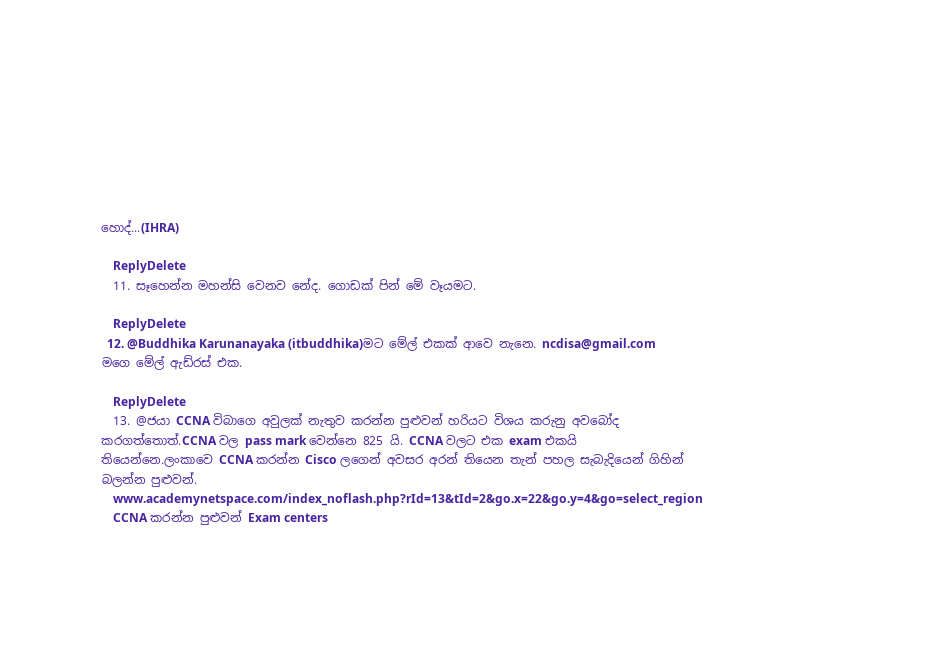හොද්...(IHRA)

    ReplyDelete
  11. සෑහෙන්න මහන්සි වෙනව නේද. ගොඩක් පින් මේ වෑයමට.

    ReplyDelete
  12. @Buddhika Karunanayaka (itbuddhika)මට මේල් එකක් ආවෙ නැනෙ. ncdisa@gmail.com මගෙ මේල් ඇඩ්රස් එක.

    ReplyDelete
  13. @ජයා CCNA විබාගෙ අවුලක් නැතුව කරන්න පුළුවන් හරියට විශය කරුනු අවබෝද කරගත්තොත්.CCNA වල pass mark වෙන්නෙ 825 යි. CCNA වලට එක exam එකයි තියෙන්නෙ.ලංකාවෙ CCNA කරන්න Cisco ලගෙන් අවසර අරන් තියෙන තැන් පහල සැබැදියෙන් ගිහින් බලන්න පුළුවන්.
    www.academynetspace.com/index_noflash.php?rId=13&tId=2&go.x=22&go.y=4&go=select_region
    CCNA කරන්න පුළුවන් Exam centers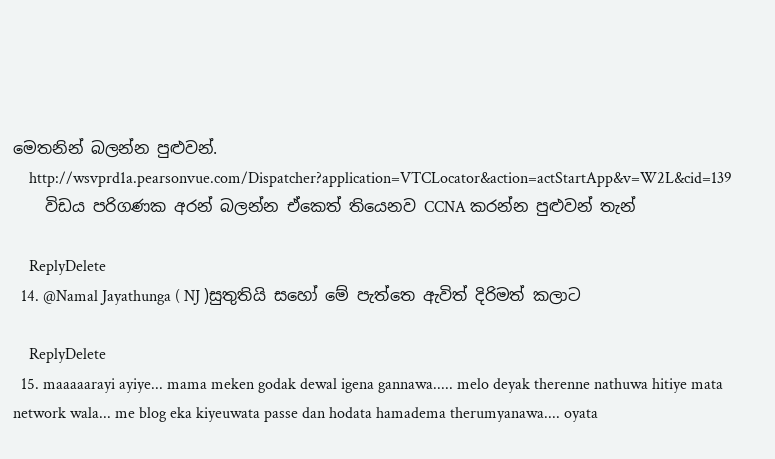මෙතනින් බලන්න පුළුවන්.
    http://wsvprd1a.pearsonvue.com/Dispatcher?application=VTCLocator&action=actStartApp&v=W2L&cid=139
    විඩය පරිගණක අරන් බලන්න ඒකෙත් තියෙනව CCNA කරන්න පුළුවන් තැන්

    ReplyDelete
  14. @Namal Jayathunga ( NJ )සුතුතියි සහෝ මේ පැත්තෙ ඇවිත් දිරිමත් කලාට

    ReplyDelete
  15. maaaaarayi ayiye... mama meken godak dewal igena gannawa..... melo deyak therenne nathuwa hitiye mata network wala... me blog eka kiyeuwata passe dan hodata hamadema therumyanawa.... oyata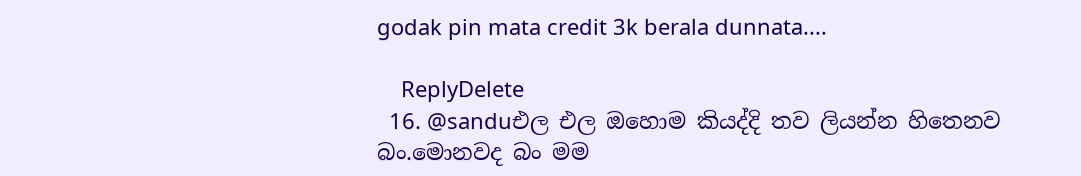godak pin mata credit 3k berala dunnata....

    ReplyDelete
  16. @sanduඑල එල ඔහොම කියද්දි තව ලියන්න හිතෙනව බං.මොනවද බං මම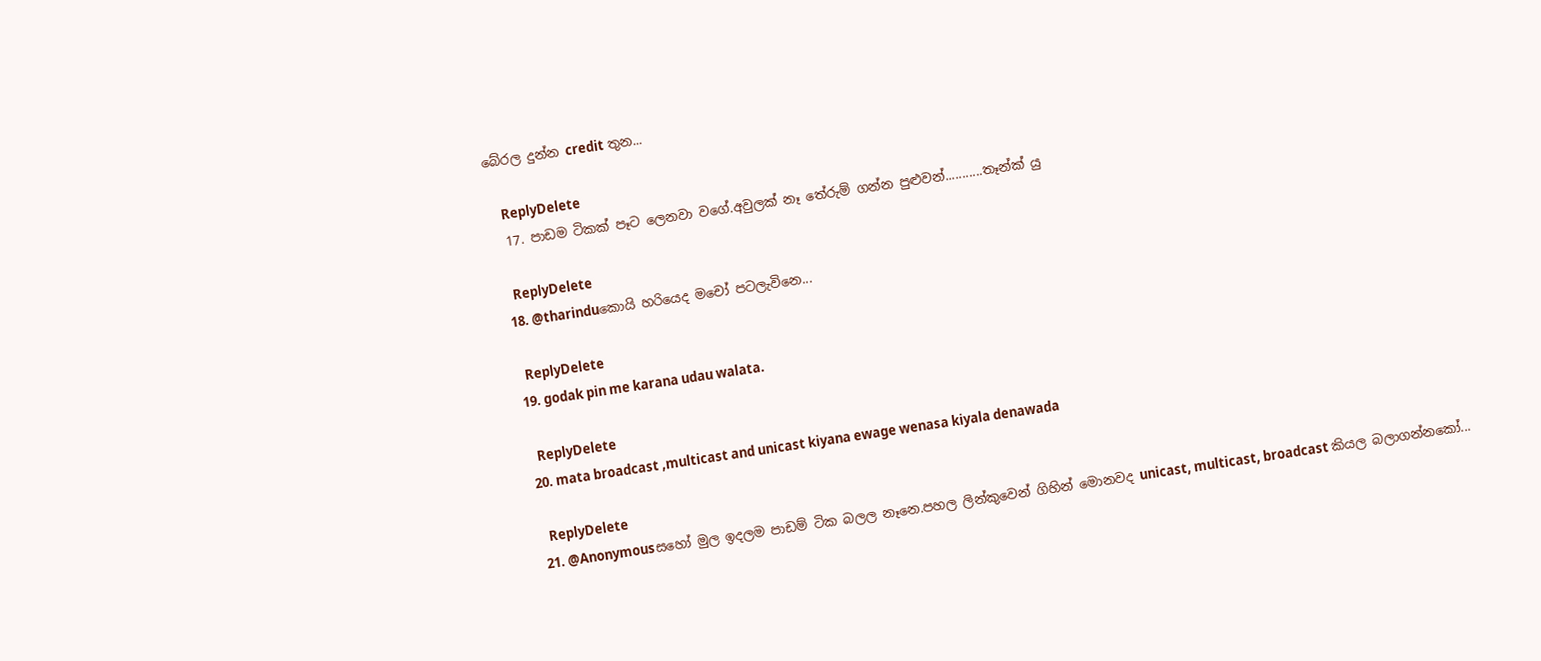බේරල දුන්න credit තුන...

    ReplyDelete
  17. පාඩම ටිකක් පෑට ලෙනවා වගේ.අවුලක් නෑ තේරුම් ගන්න පුළුවන්...........තෑන්ක් යු

    ReplyDelete
  18. @tharinduකොයි හරියෙද මචෝ පටලැවිනෙ...

    ReplyDelete
  19. godak pin me karana udau walata.

    ReplyDelete
  20. mata broadcast ,multicast and unicast kiyana ewage wenasa kiyala denawada

    ReplyDelete
  21. @Anonymousසහෝ මුල ඉදලම පාඩම් ටික බලල නෑනෙ.පහල ලින්කුවෙන් ගිහින් මොනවද unicast, multicast, broadcast කියල බලාගන්නකෝ...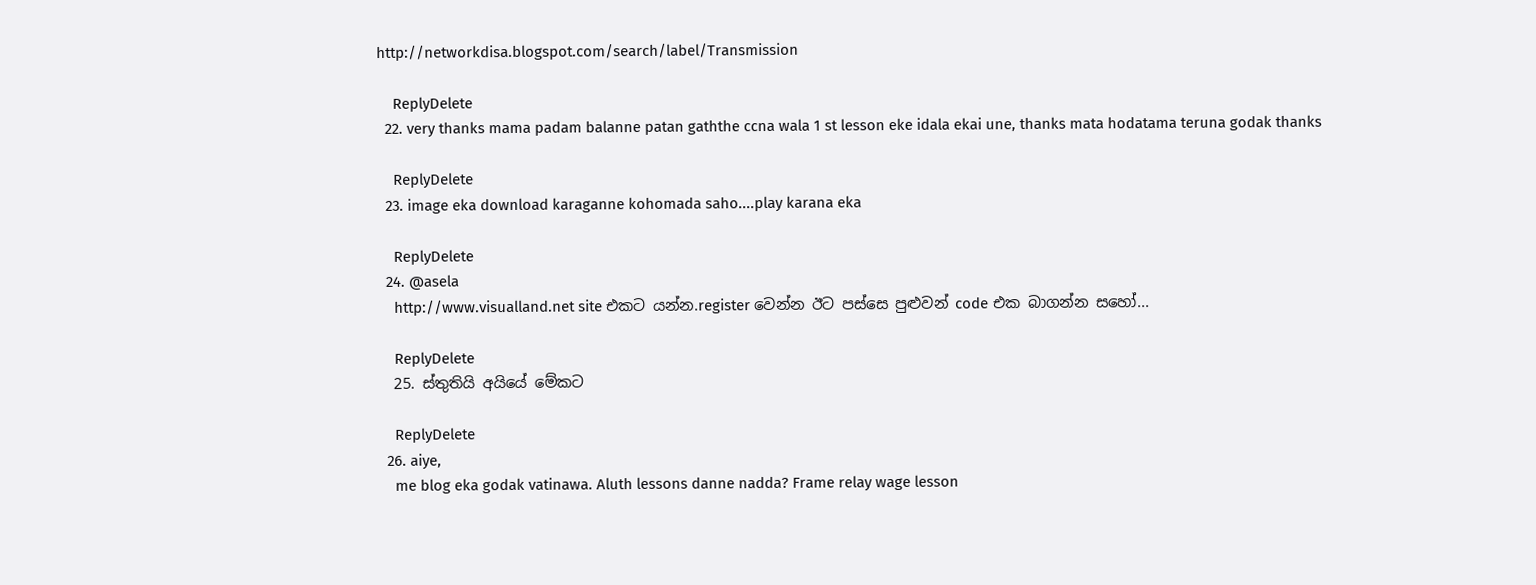http://networkdisa.blogspot.com/search/label/Transmission

    ReplyDelete
  22. very thanks mama padam balanne patan gaththe ccna wala 1 st lesson eke idala ekai une, thanks mata hodatama teruna godak thanks

    ReplyDelete
  23. image eka download karaganne kohomada saho....play karana eka

    ReplyDelete
  24. @asela
    http://www.visualland.net site එකට යන්න.register වෙන්න ඊට පස්සෙ පුළුවන් code එක බාගන්න සහෝ...

    ReplyDelete
  25. ස්තුතියි අයියේ මේකට

    ReplyDelete
  26. aiye,
    me blog eka godak vatinawa. Aluth lessons danne nadda? Frame relay wage lesson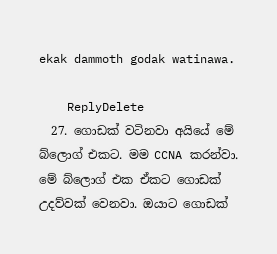ekak dammoth godak watinawa.

    ReplyDelete
  27. ගොඩක් වටිනවා අයියේ මේ බ්ලොග් එකට. මම CCNA කරන්වා. මේ බ්ලොග් එක ඒකට ගොඩක් උදව්වක් වෙනවා. ඔයාට ගොඩක්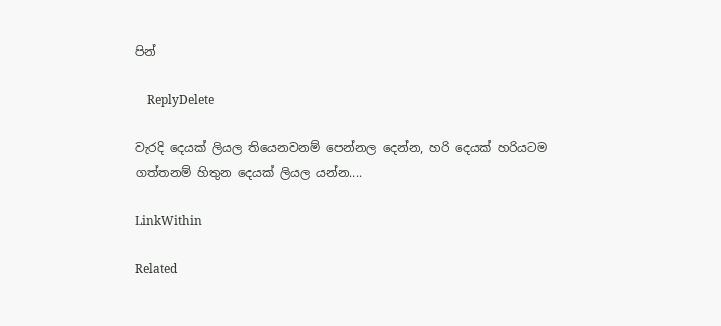පින්

    ReplyDelete

වැරදි දෙයක් ලියල තියෙනවනම් පෙන්නල දෙන්න, හරි දෙයක් හරියටම ගත්තනම් හිතුන දෙයක් ලියල යන්න....

LinkWithin

Related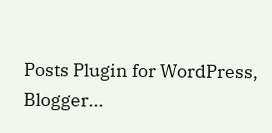Posts Plugin for WordPress, Blogger...